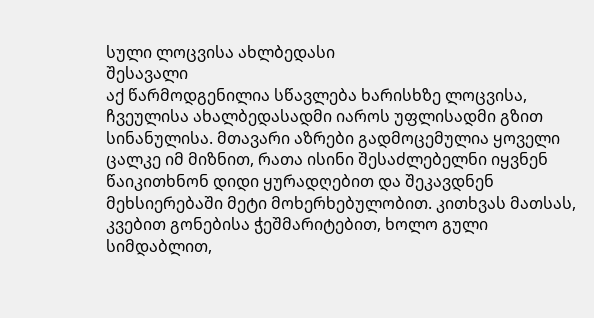სული ლოცვისა ახლბედასი
შესავალი
აქ წარმოდგენილია სწავლება ხარისხზე ლოცვისა, ჩვეულისა ახალბედასადმი იაროს უფლისადმი გზით სინანულისა. მთავარი აზრები გადმოცემულია ყოველი ცალკე იმ მიზნით, რათა ისინი შესაძლებელნი იყვნენ წაიკითხნონ დიდი ყურადღებით და შეკავდნენ მეხსიერებაში მეტი მოხერხებულობით. კითხვას მათსას, კვებით გონებისა ჭეშმარიტებით, ხოლო გული სიმდაბლით,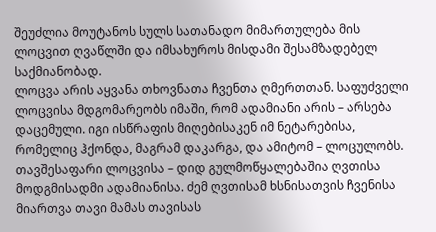შეუძლია მოუტანოს სულს სათანადო მიმართულება მის ლოცვით ღვაწლში და იმსახუროს მისდამი შესამზადებელ საქმიანობად.
ლოცვა არის აყვანა თხოვნათა ჩვენთა ღმერთთან. საფუძველი ლოცვისა მდგომარეობს იმაში, რომ ადამიანი არის – არსება დაცემული. იგი ისწრაფის მიღებისაკენ იმ ნეტარებისა, რომელიც ჰქონდა, მაგრამ დაკარგა, და ამიტომ – ლოცულობს.
თავშესაფარი ლოცვისა – დიდ გულმოწყალებაშია ღვთისა მოდგმისადმი ადამიანისა. ძემ ღვთისამ ხსნისათვის ჩვენისა მიართვა თავი მამას თავისას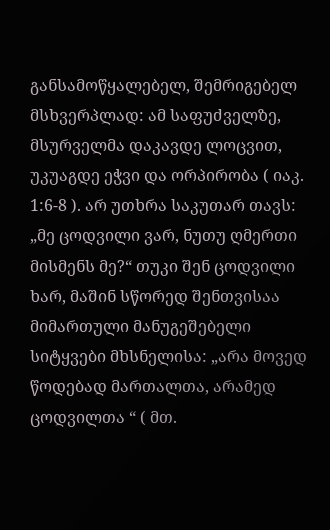განსამოწყალებელ, შემრიგებელ მსხვერპლად: ამ საფუძველზე, მსურველმა დაკავდე ლოცვით, უკუაგდე ეჭვი და ორპირობა ( იაკ. 1:6-8 ). არ უთხრა საკუთარ თავს: „მე ცოდვილი ვარ, ნუთუ ღმერთი მისმენს მე?“ თუკი შენ ცოდვილი ხარ, მაშინ სწორედ შენთვისაა მიმართული მანუგეშებელი სიტყვები მხსნელისა: „არა მოვედ წოდებად მართალთა, არამედ ცოდვილთა “ ( მთ.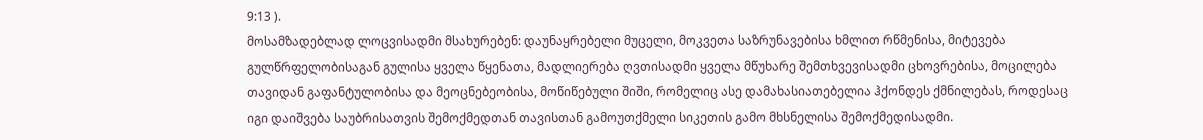9:13 ).
მოსამზადებლად ლოცვისადმი მსახურებენ: დაუნაყრებელი მუცელი, მოკვეთა საზრუნავებისა ხმლით რწმენისა, მიტევება გულწრფელობისაგან გულისა ყველა წყენათა, მადლიერება ღვთისადმი ყველა მწუხარე შემთხვევისადმი ცხოვრებისა, მოცილება თავიდან გაფანტულობისა და მეოცნებეობისა, მოწიწებული შიში, რომელიც ასე დამახასიათებელია ჰქონდეს ქმნილებას, როდესაც იგი დაიშვება საუბრისათვის შემოქმედთან თავისთან გამოუთქმელი სიკეთის გამო მხსნელისა შემოქმედისადმი.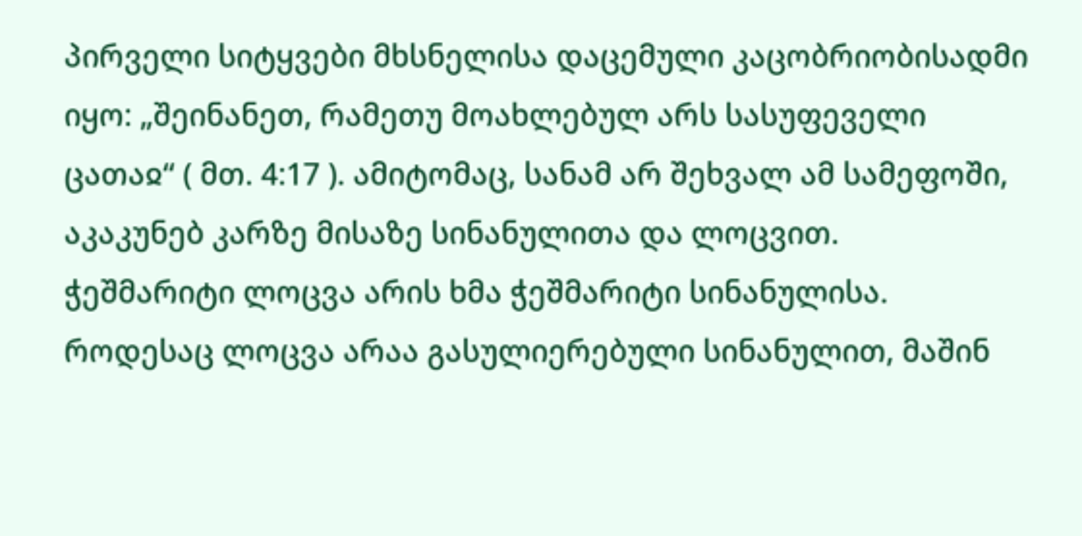პირველი სიტყვები მხსნელისა დაცემული კაცობრიობისადმი იყო: „შეინანეთ, რამეთუ მოახლებულ არს სასუფეველი ცათაჲ“ ( მთ. 4:17 ). ამიტომაც, სანამ არ შეხვალ ამ სამეფოში, აკაკუნებ კარზე მისაზე სინანულითა და ლოცვით.
ჭეშმარიტი ლოცვა არის ხმა ჭეშმარიტი სინანულისა. როდესაც ლოცვა არაა გასულიერებული სინანულით, მაშინ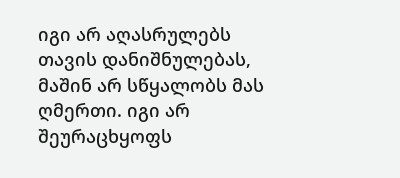იგი არ აღასრულებს თავის დანიშნულებას, მაშინ არ სწყალობს მას ღმერთი. იგი არ შეურაცხყოფს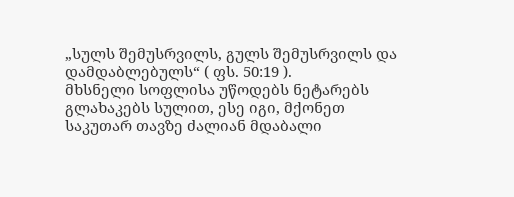„სულს შემუსრვილს, გულს შემუსრვილს და დამდაბლებულს“ ( ფს. 50:19 ).
მხსნელი სოფლისა უწოდებს ნეტარებს გლახაკებს სულით, ესე იგი, მქონეთ საკუთარ თავზე ძალიან მდაბალი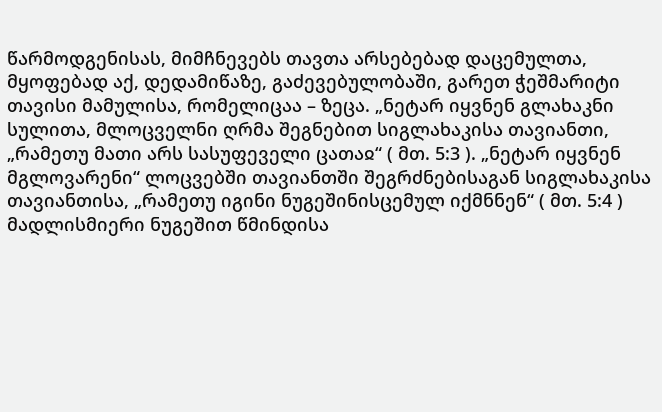წარმოდგენისას, მიმჩნევებს თავთა არსებებად დაცემულთა, მყოფებად აქ, დედამიწაზე, გაძევებულობაში, გარეთ ჭეშმარიტი თავისი მამულისა, რომელიცაა – ზეცა. „ნეტარ იყვნენ გლახაკნი სულითა, მლოცველნი ღრმა შეგნებით სიგლახაკისა თავიანთი, „რამეთუ მათი არს სასუფეველი ცათაჲ“ ( მთ. 5:3 ). „ნეტარ იყვნენ მგლოვარენი“ ლოცვებში თავიანთში შეგრძნებისაგან სიგლახაკისა თავიანთისა, „რამეთუ იგინი ნუგეშინისცემულ იქმნნენ“ ( მთ. 5:4 ) მადლისმიერი ნუგეშით წმინდისა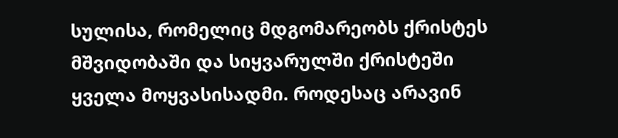სულისა, რომელიც მდგომარეობს ქრისტეს მშვიდობაში და სიყვარულში ქრისტეში ყველა მოყვასისადმი. როდესაც არავინ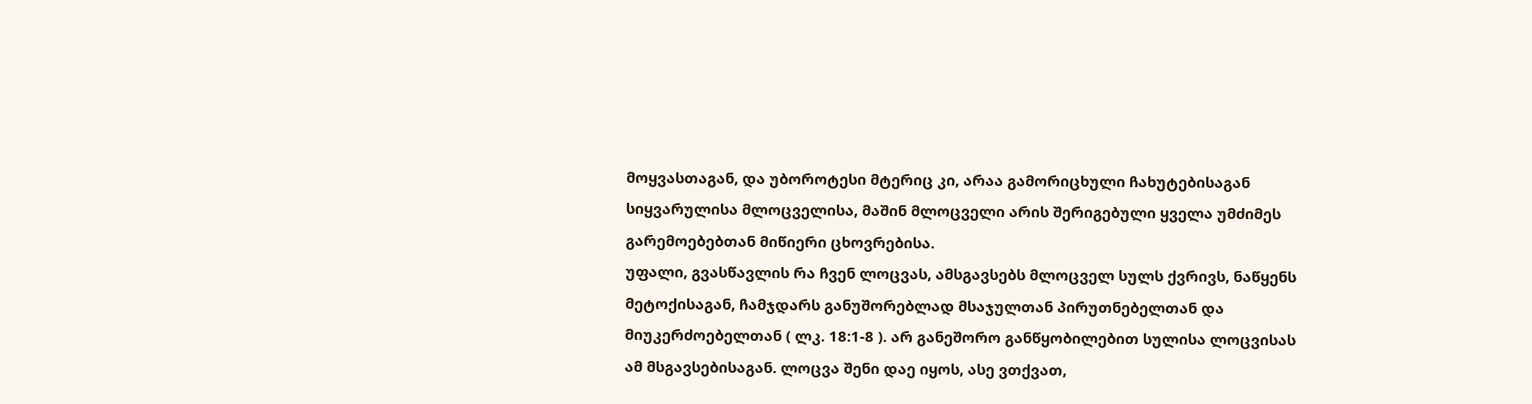მოყვასთაგან, და უბოროტესი მტერიც კი, არაა გამორიცხული ჩახუტებისაგან სიყვარულისა მლოცველისა, მაშინ მლოცველი არის შერიგებული ყველა უმძიმეს გარემოებებთან მიწიერი ცხოვრებისა.
უფალი, გვასწავლის რა ჩვენ ლოცვას, ამსგავსებს მლოცველ სულს ქვრივს, ნაწყენს მეტოქისაგან, ჩამჯდარს განუშორებლად მსაჯულთან პირუთნებელთან და მიუკერძოებელთან ( ლკ. 18:1-8 ). არ განეშორო განწყობილებით სულისა ლოცვისას ამ მსგავსებისაგან. ლოცვა შენი დაე იყოს, ასე ვთქვათ,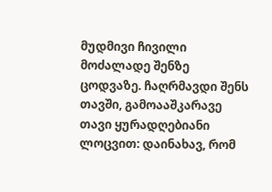მუდმივი ჩივილი მოძალადე შენზე ცოდვაზე. ჩაღრმავდი შენს თავში, გამოააშკარავე თავი ყურადღებიანი ლოცვით: დაინახავ, რომ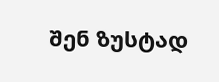შენ ზუსტად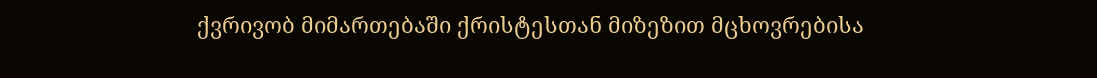ქვრივობ მიმართებაში ქრისტესთან მიზეზით მცხოვრებისა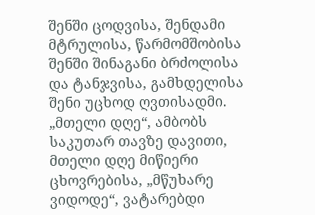შენში ცოდვისა, შენდამი მტრულისა, წარმომშობისა შენში შინაგანი ბრძოლისა და ტანჯვისა, გამხდელისა შენი უცხოდ ღვთისადმი.
„მთელი დღე“, ამბობს საკუთარ თავზე დავითი, მთელი დღე მიწიერი ცხოვრებისა, „მწუხარე ვიდოდე“, ვატარებდი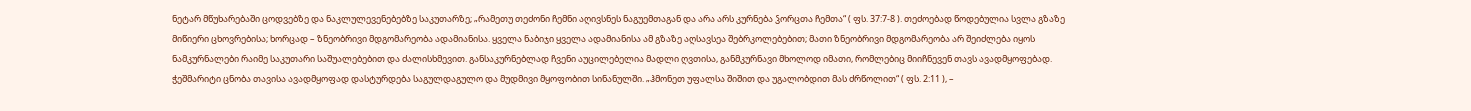ნეტარ მწუხარებაში ცოდვებზე და ნაკლულევენებებზე საკუთარზე; „რამეთუ თეძონი ჩემნი აღივსნეს ნაგუემთაგან და არა არს კურნება ჴორცთა ჩემთა“ ( ფს. 37:7-8 ). თეძოებად წოდებულია სვლა გზაზე მიწიერი ცხოვრებისა; ხორცად – ზნეობრივი მდგომარეობა ადამიანისა. ყველა ნაბიჯი ყველა ადამიანისა ამ გზაზე აღსავსეა შებრკოლებებით; მათი ზნეობრივი მდგომარეობა არ შეიძლება იყოს ნამკურნალები რაიმე საკუთარი საშუალებებით და ძალისხმევით. განსაკურნებლად ჩვენი აუცილებელია მადლი ღვთისა, განმკურნავი მხოლოდ იმათი, რომლებიც მიიჩნევენ თავს ავადმყოფებად. ჭეშმარიტი ცნობა თავისა ავადმყოფად დასტურდება საგულდაგულო და მუდმივი მყოფობით სინანულში. „ჰმონეთ უფალსა შიშით და უგალობდით მას ძრწოლით“ ( ფს. 2:11 ), –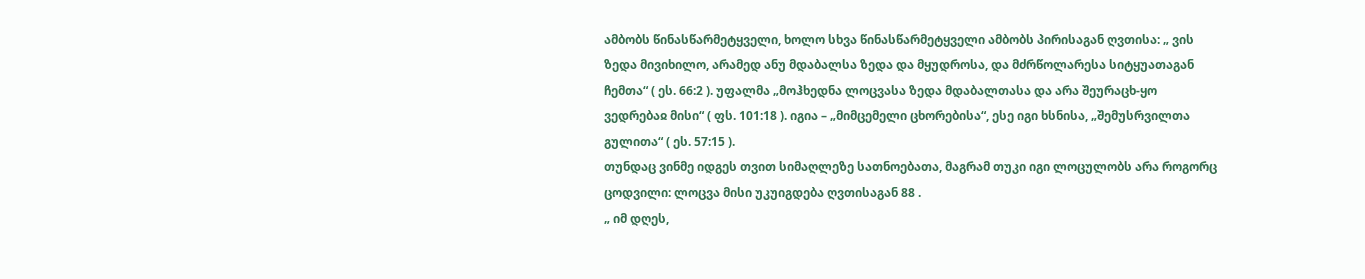ამბობს წინასწარმეტყველი, ხოლო სხვა წინასწარმეტყველი ამბობს პირისაგან ღვთისა: „ ვის ზედა მივიხილო, არამედ ანუ მდაბალსა ზედა და მყუდროსა, და მძრწოლარესა სიტყუათაგან ჩემთა“ ( ეს. 66:2 ). უფალმა „მოჰხედნა ლოცვასა ზედა მდაბალთასა და არა შეურაცხ-ყო ვედრებაჲ მისი“ ( ფს. 101:18 ). იგია – „მიმცემელი ცხორებისა“, ესე იგი ხსნისა, „შემუსრვილთა გულითა“ ( ეს. 57:15 ).
თუნდაც ვინმე იდგეს თვით სიმაღლეზე სათნოებათა, მაგრამ თუკი იგი ლოცულობს არა როგორც ცოდვილი: ლოცვა მისი უკუიგდება ღვთისაგან 88 .
„ იმ დღეს,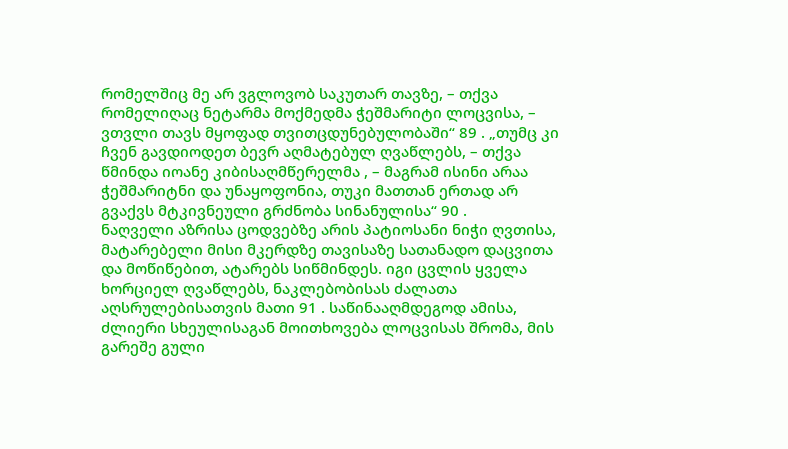რომელშიც მე არ ვგლოვობ საკუთარ თავზე, – თქვა რომელიღაც ნეტარმა მოქმედმა ჭეშმარიტი ლოცვისა, – ვთვლი თავს მყოფად თვითცდუნებულობაში“ 89 . „თუმც კი ჩვენ გავდიოდეთ ბევრ აღმატებულ ღვაწლებს, – თქვა წმინდა იოანე კიბისაღმწერელმა , – მაგრამ ისინი არაა ჭეშმარიტნი და უნაყოფონია, თუკი მათთან ერთად არ გვაქვს მტკივნეული გრძნობა სინანულისა“ 90 .
ნაღველი აზრისა ცოდვებზე არის პატიოსანი ნიჭი ღვთისა, მატარებელი მისი მკერდზე თავისაზე სათანადო დაცვითა და მოწიწებით, ატარებს სიწმინდეს. იგი ცვლის ყველა ხორციელ ღვაწლებს, ნაკლებობისას ძალათა აღსრულებისათვის მათი 91 . საწინააღმდეგოდ ამისა, ძლიერი სხეულისაგან მოითხოვება ლოცვისას შრომა, მის გარეშე გული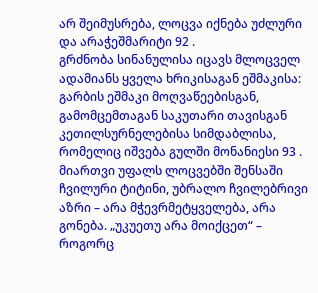არ შეიმუსრება, ლოცვა იქნება უძლური და არაჭეშმარიტი 92 .
გრძნობა სინანულისა იცავს მლოცველ ადამიანს ყველა ხრიკისაგან ეშმაკისა: გარბის ეშმაკი მოღვაწეებისგან, გამომცემთაგან საკუთარი თავისგან კეთილსურნელებისა სიმდაბლისა, რომელიც იშვება გულში მონანიესი 93 . მიართვი უფალს ლოცვებში შენსაში ჩვილური ტიტინი, უბრალო ჩვილებრივი აზრი – არა მჭევრმეტყველება, არა გონება. „უკუეთუ არა მოიქცეთ“ – როგორც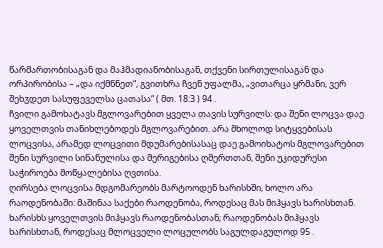წარმართობისაგან და მაჰმადიანობისაგან, თქვენი სირთულისაგან და ორპირობისა – „და იქმნნეთ“, გვითხრა ჩვენ უფალმა, „ვითარცა ყრმანი, ვერ შეხჳდეთ სასუფეველსა ცათასა“ ( მთ. 18:3 ) 94 .
ჩვილი გამოხატავს მგლოვარებით ყველა თავის სურვილს: და შენი ლოცვა დაე ყოველთვის თანიხლებოდეს მგლოვარებით. არა მხოლოდ სიტყვებისას ლოცვისა, არამედ ლოცვითი მდუმარებისასაც დაე გამოიხატოს მგლოვარებით შენი სურვილი სინანულისა და შერიგებისა ღმერთთან, შენი უკიდურესი საჭიროება მოწყალებისა ღვთისა.
ღირსება ლოცვისა მდგომარეობს მარტოოდენ ხარისხში, ხოლო არა რაოდენობაში: მაშინაა საქები რაოდენობა, როდესაც მას მიჰყავს ხარისხთან. ხარისხს ყოველთვის მიჰყავს რაოდენობასთან; რაოდენობას მიჰყავს ხარისხთან, როდესაც მლოცველი ლოცულობს საგულდაგულოდ 95 .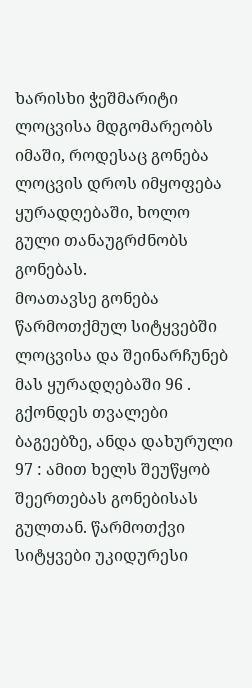ხარისხი ჭეშმარიტი ლოცვისა მდგომარეობს იმაში, როდესაც გონება ლოცვის დროს იმყოფება ყურადღებაში, ხოლო გული თანაუგრძნობს გონებას.
მოათავსე გონება წარმოთქმულ სიტყვებში ლოცვისა და შეინარჩუნებ მას ყურადღებაში 96 . გქონდეს თვალები ბაგეებზე, ანდა დახურული 97 : ამით ხელს შეუწყობ შეერთებას გონებისას გულთან. წარმოთქვი სიტყვები უკიდურესი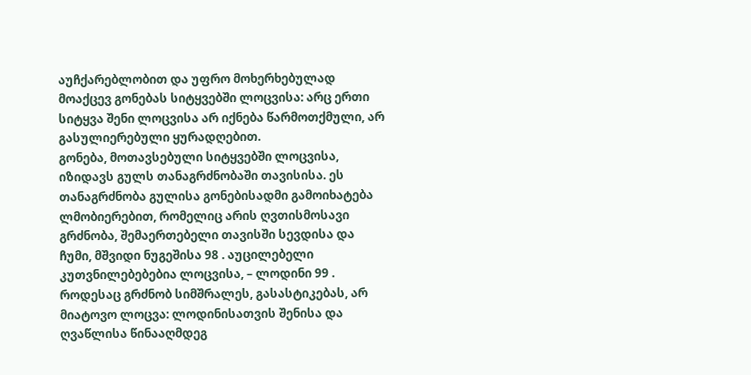აუჩქარებლობით და უფრო მოხერხებულად მოაქცევ გონებას სიტყვებში ლოცვისა: არც ერთი სიტყვა შენი ლოცვისა არ იქნება წარმოთქმული, არ გასულიერებული ყურადღებით.
გონება, მოთავსებული სიტყვებში ლოცვისა, იზიდავს გულს თანაგრძნობაში თავისისა. ეს თანაგრძნობა გულისა გონებისადმი გამოიხატება ლმობიერებით, რომელიც არის ღვთისმოსავი გრძნობა, შემაერთებელი თავისში სევდისა და ჩუმი, მშვიდი ნუგეშისა 98 . აუცილებელი კუთვნილებებებია ლოცვისა, – ლოდინი 99 . როდესაც გრძნობ სიმშრალეს, გასასტიკებას, არ მიატოვო ლოცვა: ლოდინისათვის შენისა და ღვაწლისა წინააღმდეგ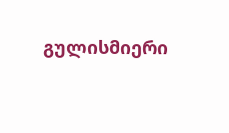გულისმიერი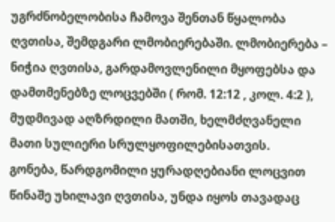უგრძნობელობისა ჩამოვა შენთან წყალობა ღვთისა, შემდგარი ლმობიერებაში. ლმობიერება – ნიჭია ღვთისა, გარდამოვლენილი მყოფებსა და დამთმენებზე ლოცვებში ( რომ. 12:12 , კოლ. 4:2 ), მუდმივად აღზრდილი მათში, ხელმძღვანელი მათი სულიერი სრულყოფილებისათვის.
გონება, წარდგომილი ყურადღებიანი ლოცვით წინაშე უხილავი ღვთისა, უნდა იყოს თავადაც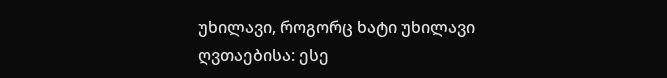უხილავი, როგორც ხატი უხილავი ღვთაებისა: ესე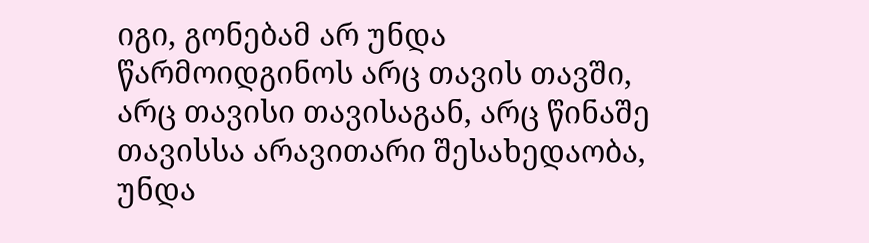იგი, გონებამ არ უნდა წარმოიდგინოს არც თავის თავში, არც თავისი თავისაგან, არც წინაშე თავისსა არავითარი შესახედაობა, უნდა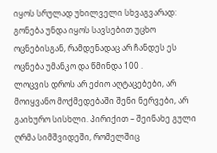იყოს სრულად უხილველი სხვაგვარად: გონება უნდა იყოს სავსებით უცხო ოცნებისგან, რამდენადაც არ ჩანდეს ეს ოცნება უმანკო და წმინდა 100 .
ლოცვის დროს არ ეძიო აღტაცებები, არ მოიყვანო მოქმედებაში შენი ნერვები, არ გაიხურო სისხლი. პირიქით – შეინახე გული ღრმა სიმშვიდეში, რომელშიც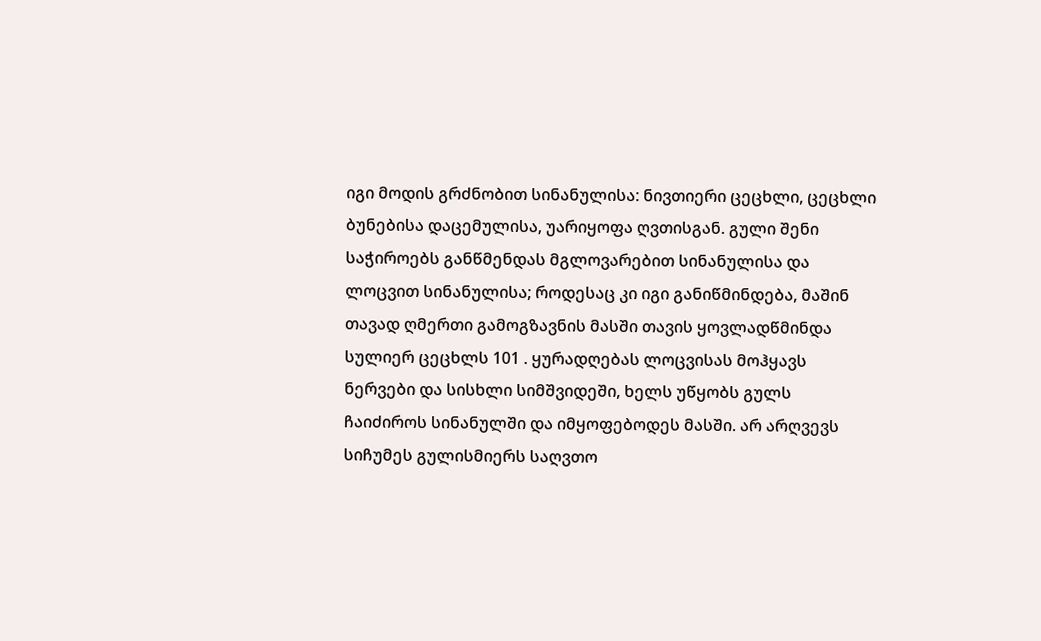იგი მოდის გრძნობით სინანულისა: ნივთიერი ცეცხლი, ცეცხლი ბუნებისა დაცემულისა, უარიყოფა ღვთისგან. გული შენი საჭიროებს განწმენდას მგლოვარებით სინანულისა და ლოცვით სინანულისა; როდესაც კი იგი განიწმინდება, მაშინ თავად ღმერთი გამოგზავნის მასში თავის ყოვლადწმინდა სულიერ ცეცხლს 101 . ყურადღებას ლოცვისას მოჰყავს ნერვები და სისხლი სიმშვიდეში, ხელს უწყობს გულს ჩაიძიროს სინანულში და იმყოფებოდეს მასში. არ არღვევს სიჩუმეს გულისმიერს საღვთო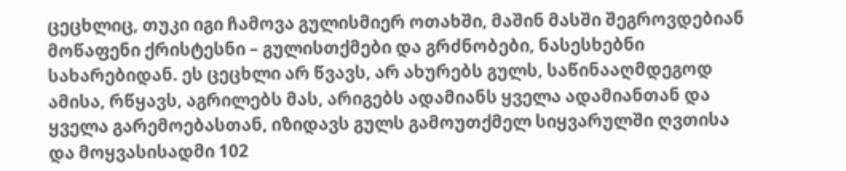ცეცხლიც, თუკი იგი ჩამოვა გულისმიერ ოთახში, მაშინ მასში შეგროვდებიან მოწაფენი ქრისტესნი – გულისთქმები და გრძნობები, ნასესხებნი სახარებიდან. ეს ცეცხლი არ წვავს, არ ახურებს გულს, საწინააღმდეგოდ ამისა, რწყავს, აგრილებს მას, არიგებს ადამიანს ყველა ადამიანთან და ყველა გარემოებასთან, იზიდავს გულს გამოუთქმელ სიყვარულში ღვთისა და მოყვასისადმი 102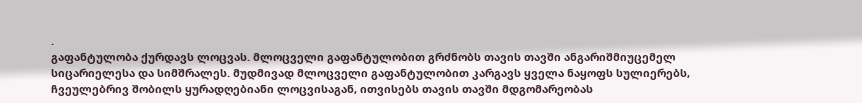.
გაფანტულობა ქურდავს ლოცვას. მლოცველი გაფანტულობით გრძნობს თავის თავში ანგარიშმიუცემელ სიცარიელესა და სიმშრალეს. მუდმივად მლოცველი გაფანტულობით კარგავს ყველა ნაყოფს სულიერებს, ჩვეულებრივ შობილს ყურადღებიანი ლოცვისაგან, ითვისებს თავის თავში მდგომარეობას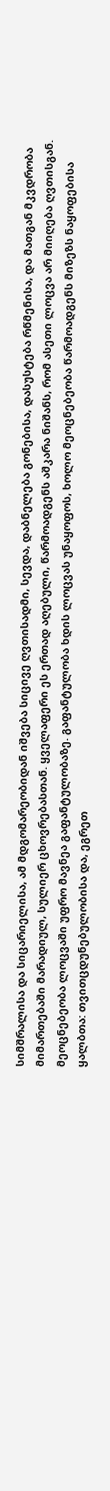სიმშრალისა და სიცარიელისა, ამ მდგომარეობიდან იშვება სიცივე ღვთისადმი, სევდა, დაბნელება გონებისა, დასუსტება რწმენისა, და მათგან მკვდრობა მიმართებაში მარადიულ, სულიერ ცხოვრებასთან. ყველაფერი ეს ერთად აღებული, წარმოადგენს აშკარა ნიშანს, რომ ასეთი ლოცვა არ მიიღება ღვთისგან. მეოცნებეობა ლოცვაში უფრო მავნეა გაფანტულობაზე. გაფანტულობა ხდის ლოცვას უნაყოფოს, ხოლო მეოცნებეობა წარმოადგენს მიზეზს ნაყოფებისა ყალბთა: თვითცდუნებულობისა და, ეგრეთ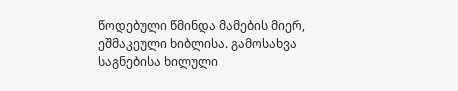წოდებული წმინდა მამების მიერ, ეშმაკეული ხიბლისა. გამოსახვა საგნებისა ხილული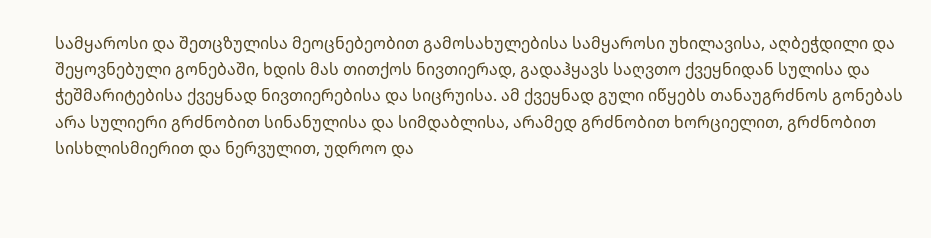სამყაროსი და შეთცზულისა მეოცნებეობით გამოსახულებისა სამყაროსი უხილავისა, აღბეჭდილი და შეყოვნებული გონებაში, ხდის მას თითქოს ნივთიერად, გადაჰყავს საღვთო ქვეყნიდან სულისა და ჭეშმარიტებისა ქვეყნად ნივთიერებისა და სიცრუისა. ამ ქვეყნად გული იწყებს თანაუგრძნოს გონებას არა სულიერი გრძნობით სინანულისა და სიმდაბლისა, არამედ გრძნობით ხორციელით, გრძნობით სისხლისმიერით და ნერვულით, უდროო და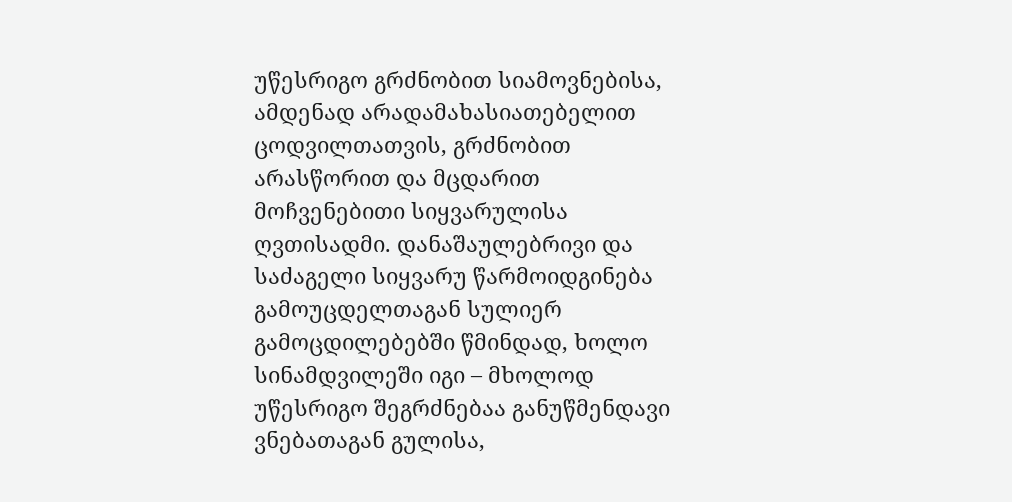უწესრიგო გრძნობით სიამოვნებისა, ამდენად არადამახასიათებელით ცოდვილთათვის, გრძნობით არასწორით და მცდარით მოჩვენებითი სიყვარულისა ღვთისადმი. დანაშაულებრივი და საძაგელი სიყვარუ წარმოიდგინება გამოუცდელთაგან სულიერ გამოცდილებებში წმინდად, ხოლო სინამდვილეში იგი – მხოლოდ უწესრიგო შეგრძნებაა განუწმენდავი ვნებათაგან გულისა,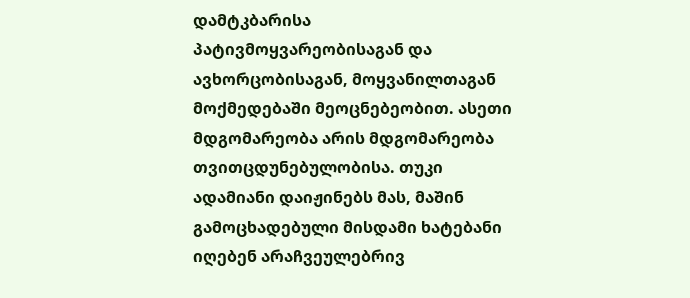დამტკბარისა პატივმოყვარეობისაგან და ავხორცობისაგან, მოყვანილთაგან მოქმედებაში მეოცნებეობით. ასეთი მდგომარეობა არის მდგომარეობა თვითცდუნებულობისა. თუკი ადამიანი დაიჟინებს მას, მაშინ გამოცხადებული მისდამი ხატებანი იღებენ არაჩვეულებრივ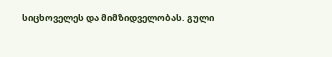სიცხოველეს და მიმზიდველობას. გული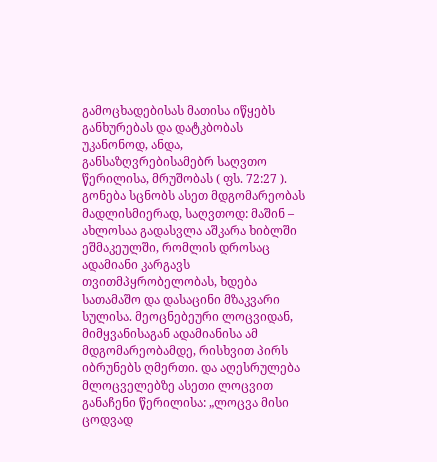გამოცხადებისას მათისა იწყებს განხურებას და დატკბობას უკანონოდ, ანდა, განსაზღვრებისამებრ საღვთო წერილისა, მრუშობას ( ფს. 72:27 ). გონება სცნობს ასეთ მდგომარეობას მადლისმიერად, საღვთოდ: მაშინ – ახლოსაა გადასვლა აშკარა ხიბლში ეშმაკეულში, რომლის დროსაც ადამიანი კარგავს თვითმპყრობელობას, ხდება სათამაშო და დასაცინი მზაკვარი სულისა. მეოცნებეური ლოცვიდან, მიმყვანისაგან ადამიანისა ამ მდგომარეობამდე, რისხვით პირს იბრუნებს ღმერთი. და აღესრულება მლოცველებზე ასეთი ლოცვით განაჩენი წერილისა: „ლოცვა მისი ცოდვად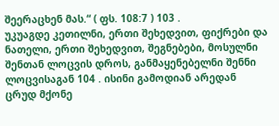შეერაცხენ მას.“ ( ფს. 108:7 ) 103 .
უკუაგდე კეთილნი, ერთი შეხედვით, ფიქრები და ნათელი, ერთი შეხედვით, შეგნებები, მოსულნი შენთან ლოცვის დროს, განმაყენებელნი შენნი ლოცვისაგან 104 . ისინი გამოდიან არედან ცრუდ მქონე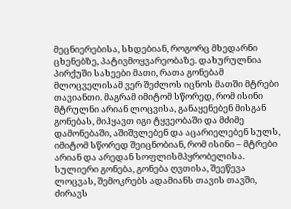მეცნიერებისა, სხდებიან, როგორც მხედარნი ცხენებზე, პატივმოყვარეობაზე. დახურულნია პირქუში სახეები მათი, რათა გონებამ მლოცველისამ ვერ შეძლოს იცნოს მათში მტრები თავიანთი. მაგრამ იმიტომ სწორედ, რომ ისინი მტრულნი არიან ლოცვისა, განაყენებენ მისგან გონებას, მიჰყავთ იგი ტყვეობაში და მძიმე დამონებაში, აშიშვლებენ და აცარიელებენ სულს, იმიტომ სწორედ შეიცნობიან, რომ ისინი – მტრები არიან და არედან სოფლისმპყრობელისა. სულიერი გონება, გონება ღვთისა, შეეწევა ლოცვას, შემოკრებს ადამიანს თავის თავში, ძირავს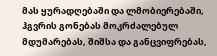მას ყურადღებაში და ლმობიერებაში, ჰგვრის გონებას მოკრძალებულ მდუმარებას, შიშსა და განცვიფრებას,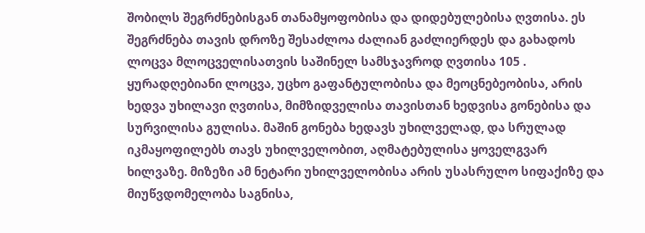შობილს შეგრძნებისგან თანამყოფობისა და დიდებულებისა ღვთისა. ეს შეგრძნება თავის დროზე შესაძლოა ძალიან გაძლიერდეს და გახადოს ლოცვა მლოცველისათვის საშინელ სამსჯავროდ ღვთისა 105 .
ყურადღებიანი ლოცვა, უცხო გაფანტულობისა და მეოცნებეობისა, არის ხედვა უხილავი ღვთისა, მიმზიდველისა თავისთან ხედვისა გონებისა და სურვილისა გულისა. მაშინ გონება ხედავს უხილველად, და სრულად იკმაყოფილებს თავს უხილველობით, აღმატებულისა ყოველგვარ ხილვაზე. მიზეზი ამ ნეტარი უხილველობისა არის უსასრულო სიფაქიზე და მიუწვდომელობა საგნისა,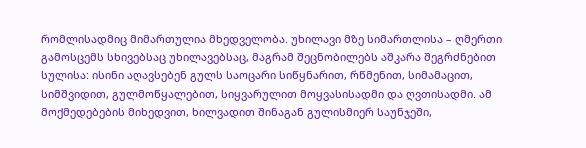რომლისადმიც მიმართულია მხედველობა. უხილავი მზე სიმართლისა – ღმერთი გამოსცემს სხივებსაც უხილავებსაც, მაგრამ შეცნობილებს აშკარა შეგრძნებით სულისა: ისინი აღავსებენ გულს საოცარი სიწყნარით, რწმენით, სიმამაცით, სიმშვიდით, გულმოწყალებით, სიყვარულით მოყვასისადმი და ღვთისადმი. ამ მოქმედებების მიხედვით, ხილვადით შინაგან გულისმიერ საუნჯეში,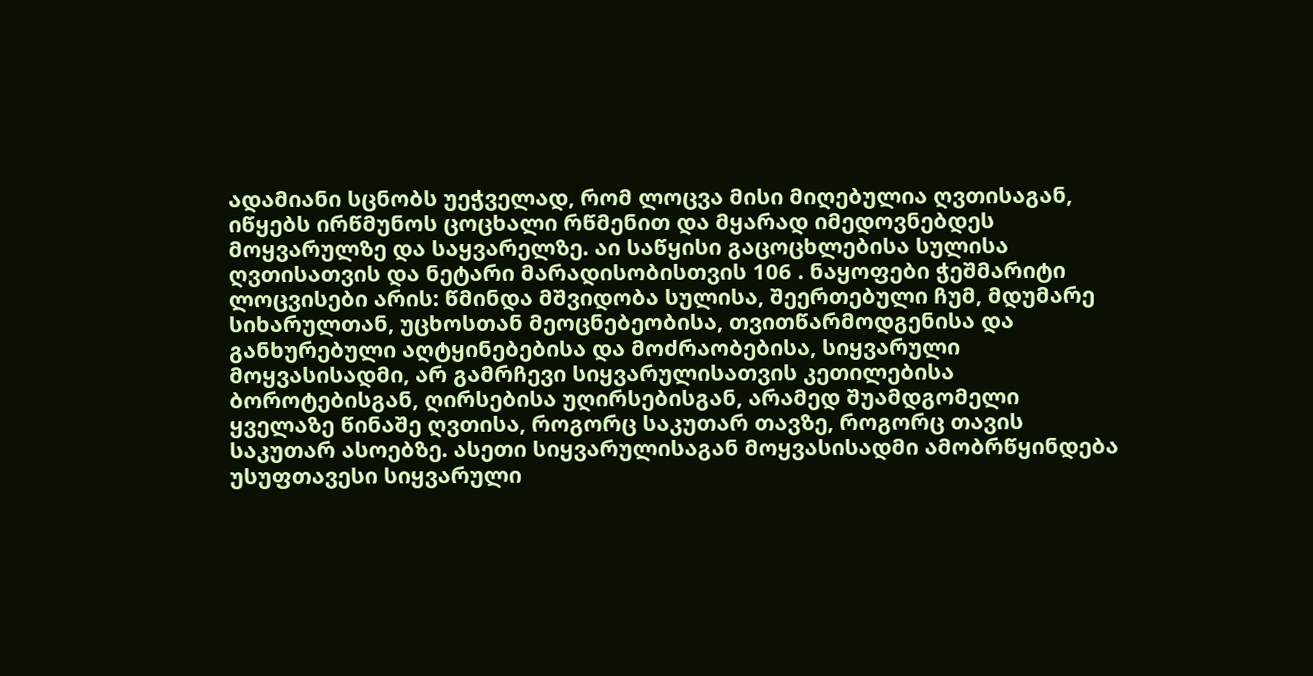ადამიანი სცნობს უეჭველად, რომ ლოცვა მისი მიღებულია ღვთისაგან, იწყებს ირწმუნოს ცოცხალი რწმენით და მყარად იმედოვნებდეს მოყვარულზე და საყვარელზე. აი საწყისი გაცოცხლებისა სულისა ღვთისათვის და ნეტარი მარადისობისთვის 106 . ნაყოფები ჭეშმარიტი ლოცვისები არის: წმინდა მშვიდობა სულისა, შეერთებული ჩუმ, მდუმარე სიხარულთან, უცხოსთან მეოცნებეობისა, თვითწარმოდგენისა და განხურებული აღტყინებებისა და მოძრაობებისა, სიყვარული მოყვასისადმი, არ გამრჩევი სიყვარულისათვის კეთილებისა ბოროტებისგან, ღირსებისა უღირსებისგან, არამედ შუამდგომელი ყველაზე წინაშე ღვთისა, როგორც საკუთარ თავზე, როგორც თავის საკუთარ ასოებზე. ასეთი სიყვარულისაგან მოყვასისადმი ამობრწყინდება უსუფთავესი სიყვარული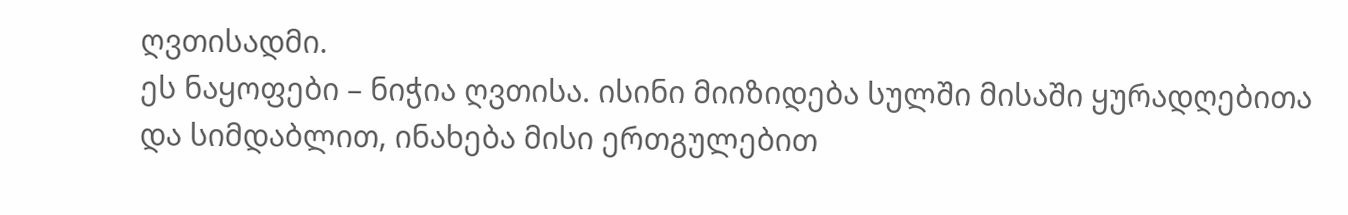ღვთისადმი.
ეს ნაყოფები – ნიჭია ღვთისა. ისინი მიიზიდება სულში მისაში ყურადღებითა და სიმდაბლით, ინახება მისი ერთგულებით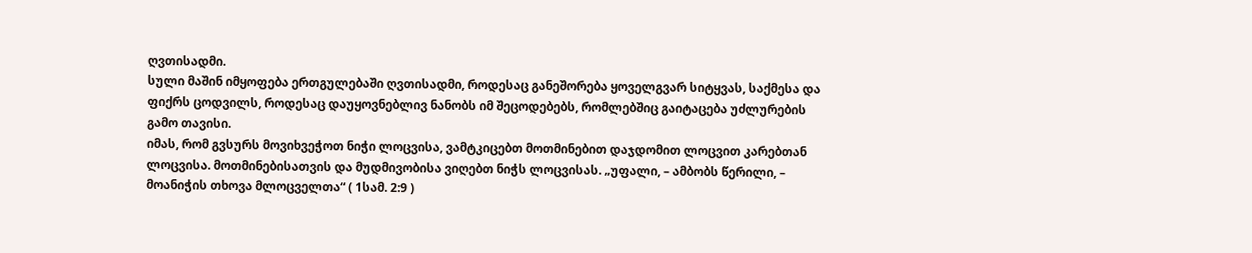ღვთისადმი.
სული მაშინ იმყოფება ერთგულებაში ღვთისადმი, როდესაც განეშორება ყოველგვარ სიტყვას, საქმესა და ფიქრს ცოდვილს, როდესაც დაუყოვნებლივ ნანობს იმ შეცოდებებს, რომლებშიც გაიტაცება უძლურების გამო თავისი.
იმას, რომ გვსურს მოვიხვეჭოთ ნიჭი ლოცვისა, ვამტკიცებთ მოთმინებით დაჯდომით ლოცვით კარებთან ლოცვისა. მოთმინებისათვის და მუდმივობისა ვიღებთ ნიჭს ლოცვისას. „უფალი, – ამბობს წერილი, – მოანიჭის თხოვა მლოცველთა“ ( 1სამ. 2:9 )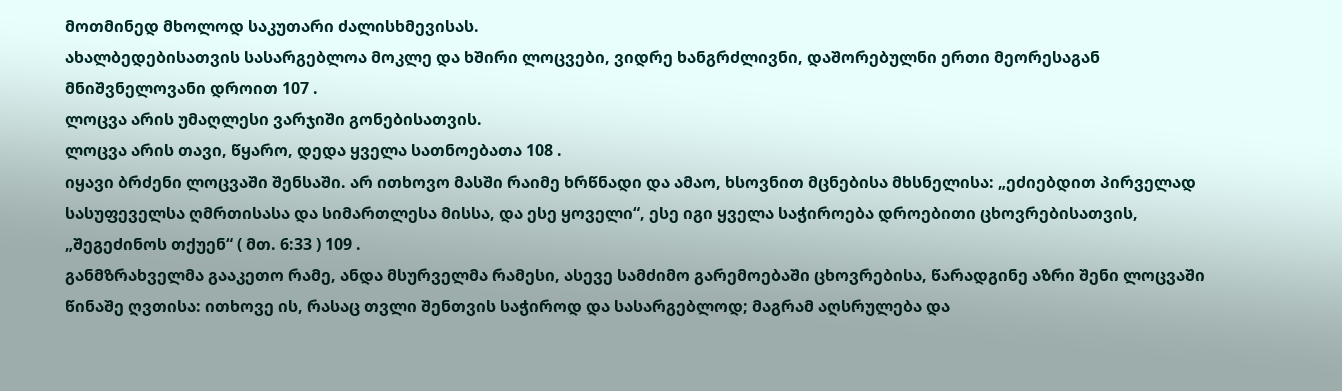მოთმინედ მხოლოდ საკუთარი ძალისხმევისას.
ახალბედებისათვის სასარგებლოა მოკლე და ხშირი ლოცვები, ვიდრე ხანგრძლივნი, დაშორებულნი ერთი მეორესაგან მნიშვნელოვანი დროით 107 .
ლოცვა არის უმაღლესი ვარჯიში გონებისათვის.
ლოცვა არის თავი, წყარო, დედა ყველა სათნოებათა 108 .
იყავი ბრძენი ლოცვაში შენსაში. არ ითხოვო მასში რაიმე ხრწნადი და ამაო, ხსოვნით მცნებისა მხსნელისა: „ეძიებდით პირველად სასუფეველსა ღმრთისასა და სიმართლესა მისსა, და ესე ყოველი“, ესე იგი ყველა საჭიროება დროებითი ცხოვრებისათვის, „შეგეძინოს თქუენ“ ( მთ. 6:33 ) 109 .
განმზრახველმა გააკეთო რამე, ანდა მსურველმა რამესი, ასევე სამძიმო გარემოებაში ცხოვრებისა, წარადგინე აზრი შენი ლოცვაში წინაშე ღვთისა: ითხოვე ის, რასაც თვლი შენთვის საჭიროდ და სასარგებლოდ; მაგრამ აღსრულება და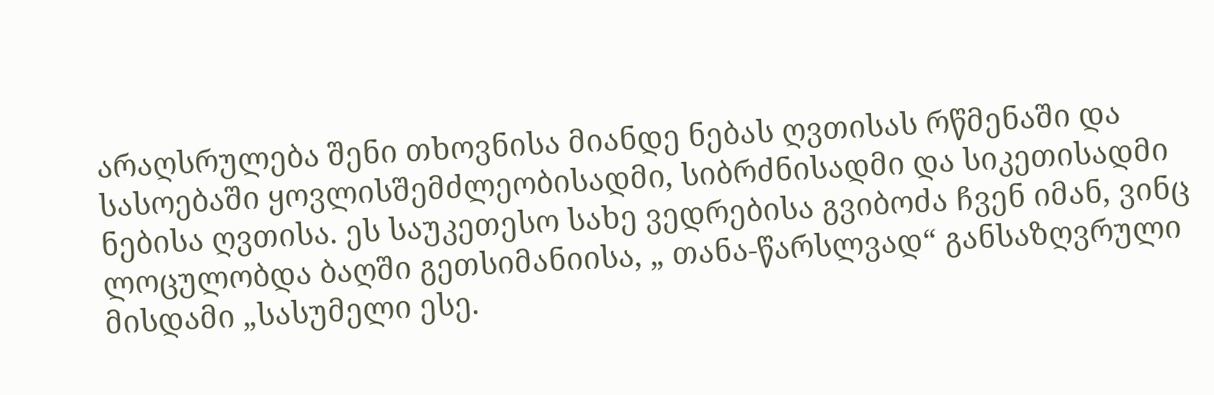არაღსრულება შენი თხოვნისა მიანდე ნებას ღვთისას რწმენაში და სასოებაში ყოვლისშემძლეობისადმი, სიბრძნისადმი და სიკეთისადმი ნებისა ღვთისა. ეს საუკეთესო სახე ვედრებისა გვიბოძა ჩვენ იმან, ვინც ლოცულობდა ბაღში გეთსიმანიისა, „ თანა-წარსლვად“ განსაზღვრული მისდამი „სასუმელი ესე.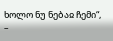ხოლო ნუ ნებაჲ ჩემი“, –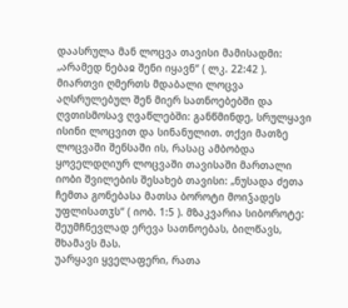დაასრულა მან ლოცვა თავისი მამისადმი: „არამედ ნებაჲ შენი იყავნ“ ( ლკ. 22:42 ).
მიართვი ღმერთს მდაბალი ლოცვა აღსრულებულ შენ მიერ სათნოებებში და ღვთისმოსავ ღვაწლებში: განწმინდე, სრულყავი ისინი ლოცვით და სინანულით. თქვი მათზე ლოცვაში შენსაში ის, რასაც ამბობდა ყოველდღიურ ლოცვაში თავისაში მართალი იობი შვილების შესახებ თავისი: „ნუსადა ძეთა ჩემთა გონებასა მათსა ბოროტი მოიჴადეს უფლისათჳს“ ( იობ. 1:5 ). მზაკვარია სიბოროტე: შეუმჩნევლად ერევა სათნოებას, ბილწავს, შხამავს მას.
უარყავი ყველაფერი, რათა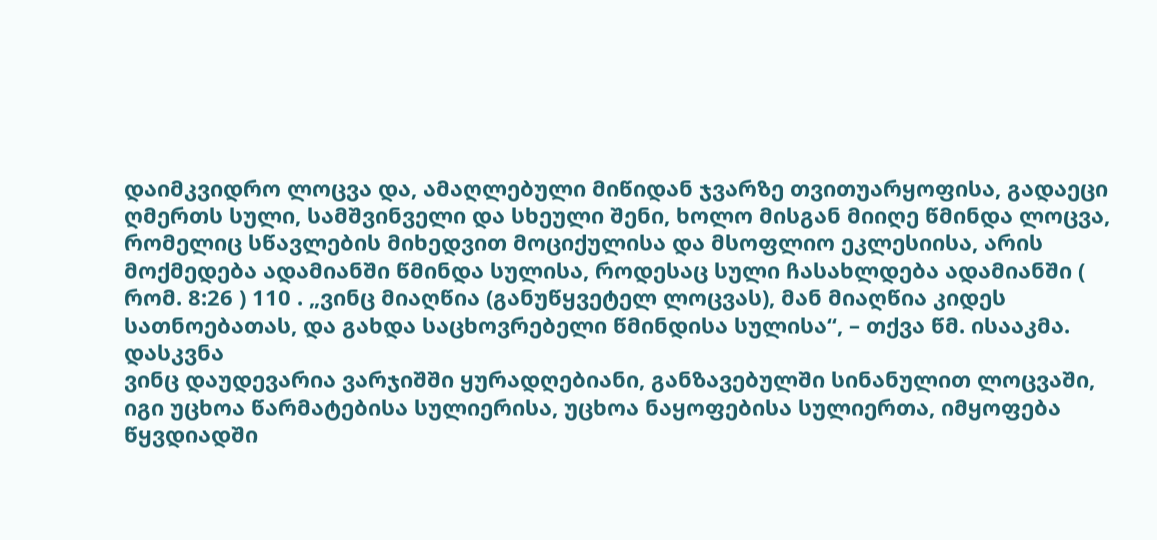დაიმკვიდრო ლოცვა და, ამაღლებული მიწიდან ჯვარზე თვითუარყოფისა, გადაეცი ღმერთს სული, სამშვინველი და სხეული შენი, ხოლო მისგან მიიღე წმინდა ლოცვა, რომელიც სწავლების მიხედვით მოციქულისა და მსოფლიო ეკლესიისა, არის მოქმედება ადამიანში წმინდა სულისა, როდესაც სული ჩასახლდება ადამიანში ( რომ. 8:26 ) 110 . „ვინც მიაღწია (განუწყვეტელ ლოცვას), მან მიაღწია კიდეს სათნოებათას, და გახდა საცხოვრებელი წმინდისა სულისა“, – თქვა წმ. ისააკმა.
დასკვნა
ვინც დაუდევარია ვარჯიშში ყურადღებიანი, განზავებულში სინანულით ლოცვაში, იგი უცხოა წარმატებისა სულიერისა, უცხოა ნაყოფებისა სულიერთა, იმყოფება წყვდიადში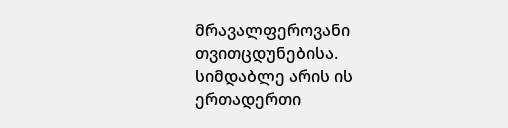მრავალფეროვანი თვითცდუნებისა. სიმდაბლე არის ის ერთადერთი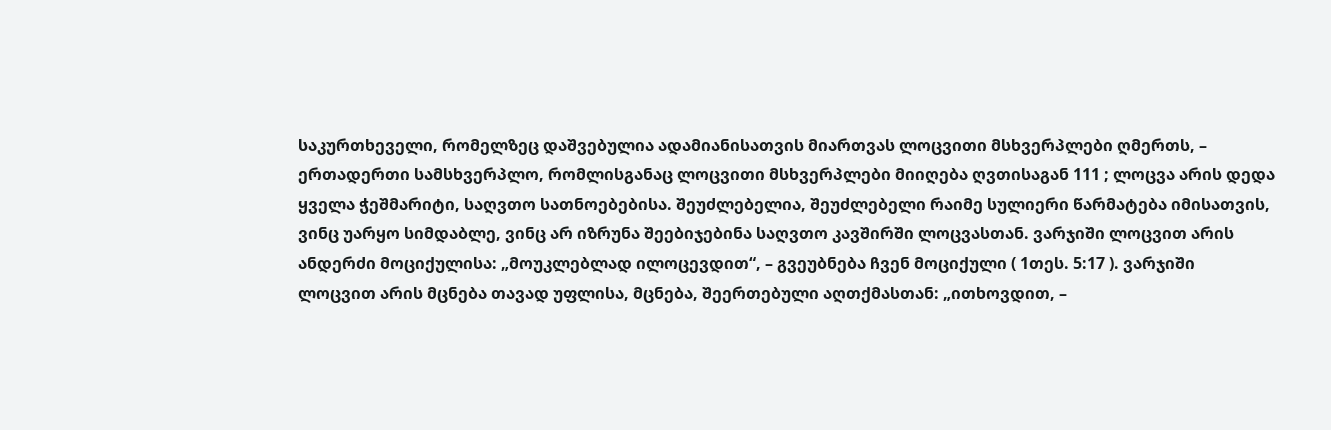საკურთხეველი, რომელზეც დაშვებულია ადამიანისათვის მიართვას ლოცვითი მსხვერპლები ღმერთს, – ერთადერთი სამსხვერპლო, რომლისგანაც ლოცვითი მსხვერპლები მიიღება ღვთისაგან 111 ; ლოცვა არის დედა ყველა ჭეშმარიტი, საღვთო სათნოებებისა. შეუძლებელია, შეუძლებელი რაიმე სულიერი წარმატება იმისათვის, ვინც უარყო სიმდაბლე, ვინც არ იზრუნა შეებიჯებინა საღვთო კავშირში ლოცვასთან. ვარჯიში ლოცვით არის ანდერძი მოციქულისა: „მოუკლებლად ილოცევდით“, – გვეუბნება ჩვენ მოციქული ( 1თეს. 5:17 ). ვარჯიში ლოცვით არის მცნება თავად უფლისა, მცნება, შეერთებული აღთქმასთან: „ითხოვდით, –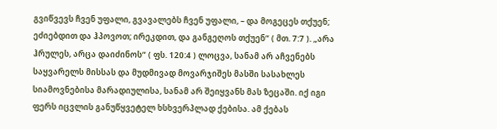გვიწვევს ჩვენ უფალი, გვავალებს ჩვენ უფალი, – და მოგეცეს თქუენ; ეძიებდით და ჰპოვოთ; ირეკდით, და განგეღოს თქუენ“ ( მთ. 7:7 ). „არა ჰრულეს, არცა დაიძინოს“ ( ფს. 120:4 ) ლოცვა, სანამ არ აჩვენებს საყვარელს მისსას და მუდმივად მოვარჯიშეს მასში სასახლეს სიამოვნებისა მარადიულისა, სანამ არ შეიყვანს მას ზეცაში. იქ იგი ფერს იცვლის განუწყვეტელ ხსხვერპლად ქებისა. ამ ქებას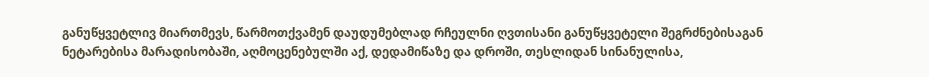განუწყვეტლივ მიართმევს, წარმოთქვამენ დაუდუმებლად რჩეულნი ღვთისანი განუწყვეტელი შეგრძნებისაგან ნეტარებისა მარადისობაში, აღმოცენებულში აქ, დედამიწაზე და დროში, თესლიდან სინანულისა,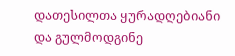დათესილთა ყურადღებიანი და გულმოდგინე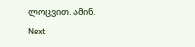ლოცვით. ამინ.
Next